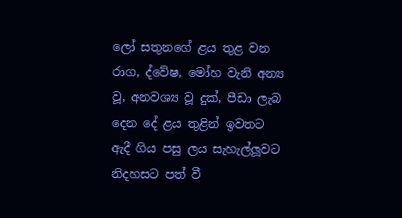ලෝ සතුනගේ ළය තුළ වන රාග, ද්වේෂ, මෝහ වැනි අන්‍ය වූ, අනවශ්‍ය වූ දුක්, පීඩා ලැබ දෙන දේ ළය තුළින් ඉවතට ඇදී ගිය පසු ලය සැහැල්ලූවට නිදහසට පත් වී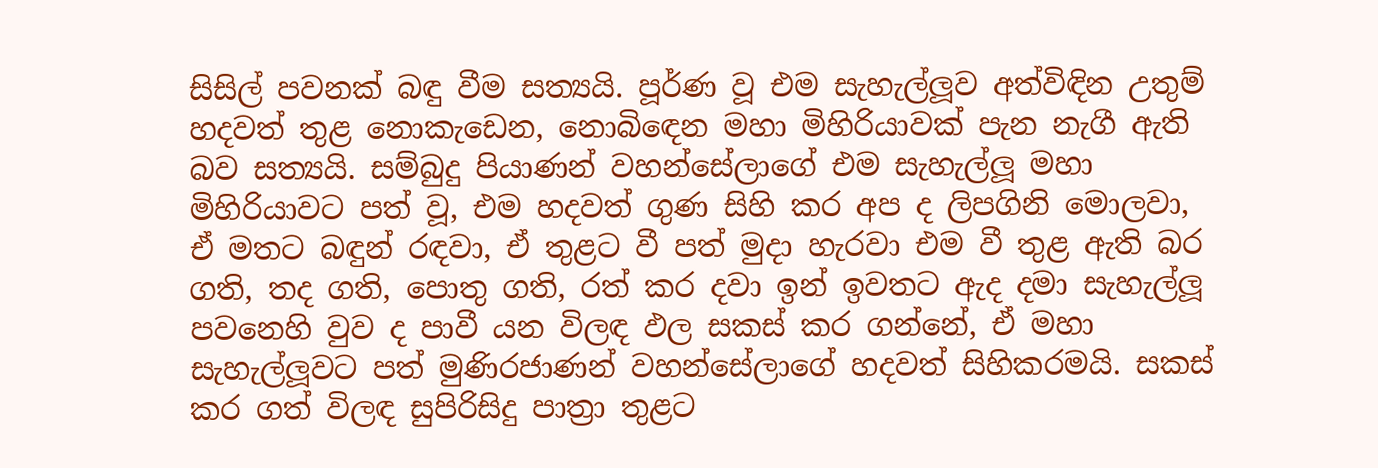සිසිල් පවනක් බඳු වීම සත්‍යයි. පූර්ණ වූ එම සැහැල්ලූව අත්විඳින උතුම් හදවත් තුළ නොකැඩෙන, නොබිඳෙන මහා මිහිරියාවක් පැන නැගී ඇති බව සත්‍යයි. සම්බුදු පියාණන් වහන්සේලාගේ එම සැහැල්ලූ මහා මිහිරියාවට පත් වූ, එම හදවත් ගුණ සිහි කර අප ද ලිපගිනි මොලවා, ඒ මතට බඳුන් රඳවා, ඒ තුළට වී පත් මුදා හැරවා එම වී තුළ ඇති බර ගති, තද ගති, පොතු ගති, රත් කර දවා ඉන් ඉවතට ඇද දමා සැහැල්ලූ පවනෙහි වුව ද පාවී යන විලඳ ඵල සකස් කර ගන්නේ, ඒ මහා සැහැල්ලූවට පත් මුණිරජාණන් වහන්සේලාගේ හදවත් සිහිකරමයි. සකස් කර ගත් විලඳ සුපිරිසිදු පාත්‍රා තුළට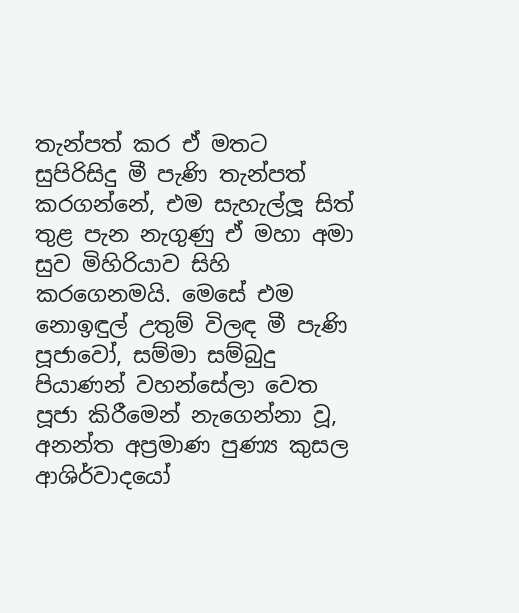තැන්පත් කර ඒ මතට සුපිරිසිදු මී පැණි තැන්පත් කරගන්නේ, එම සැහැල්ලූ සිත් තුළ පැන නැගුණු ඒ මහා අමා සුව මිහිරියාව සිහි කරගෙනමයි. මෙසේ එම නොඉඳුල් උතුම් විලඳ මී පැණි පූජාවෝ, සම්මා සම්බුදු පියාණන් වහන්සේලා වෙත පූජා කිරීමෙන් නැගෙන්නා වූ, අනන්ත අප්‍රමාණ පුණ්‍ය කුසල ආශිර්වාදයෝ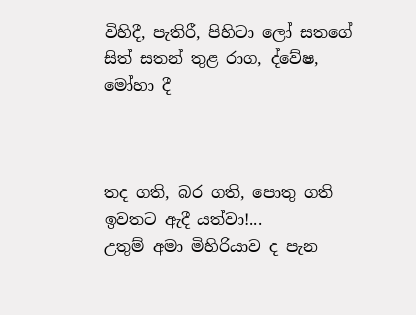විහිදී, පැතිරී, පිහිටා ලෝ සතගේ සිත් සතන් තුළ රාග, ද්වේෂ, මෝහා දී



තද ගති, බර ගති, පොතු ගති ඉවතට ඇදී යත්වා!...
උතුම් අමා මිහිරියාව ද පැන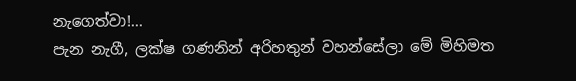නැගෙත්වා!...
පැන නැගී, ලක්ෂ ගණනින් අරිහතුන් වහන්සේලා මේ මිහිමත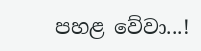පහළ වේවා...!